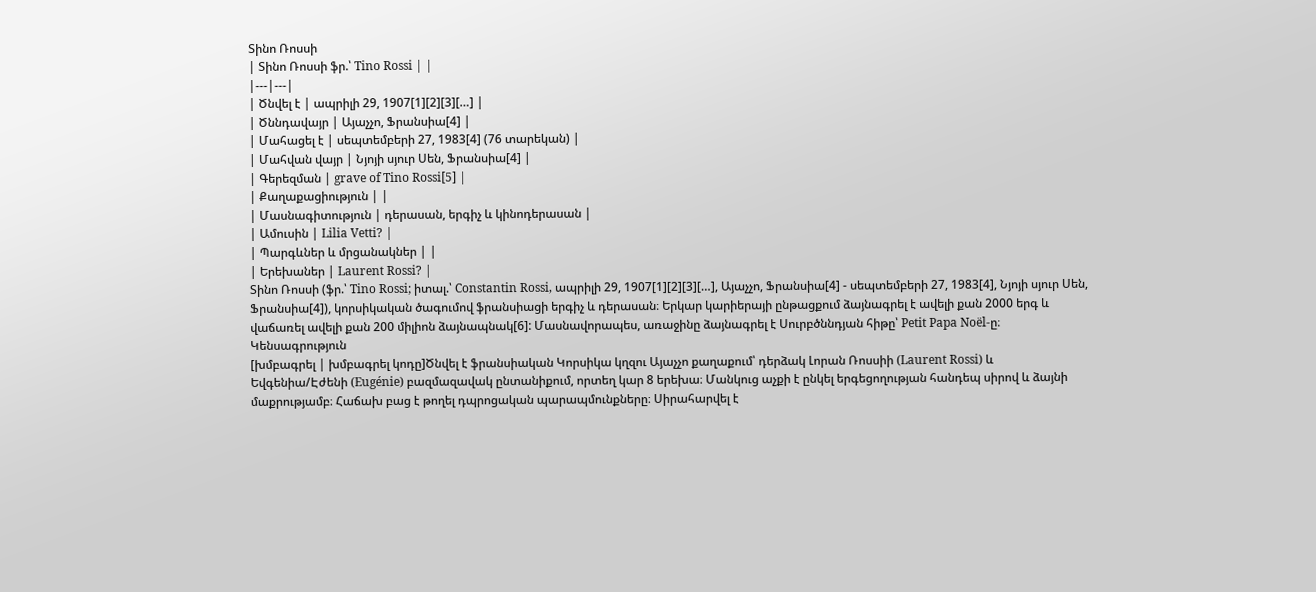Տինո Ռոսսի
| Տինո Ռոսսի ֆր.՝ Tino Rossi | |
|---|---|
| Ծնվել է | ապրիլի 29, 1907[1][2][3][…] |
| Ծննդավայր | Այաչչո, Ֆրանսիա[4] |
| Մահացել է | սեպտեմբերի 27, 1983[4] (76 տարեկան) |
| Մահվան վայր | Նյոյի սյուր Սեն, Ֆրանսիա[4] |
| Գերեզման | grave of Tino Rossi[5] |
| Քաղաքացիություն | |
| Մասնագիտություն | դերասան, երգիչ և կինոդերասան |
| Ամուսին | Lilia Vetti? |
| Պարգևներ և մրցանակներ | |
| Երեխաներ | Laurent Rossi? |
Տինո Ռոսսի (ֆր.՝ Tino Rossi; իտալ.՝ Constantin Rossi, ապրիլի 29, 1907[1][2][3][…], Այաչչո, Ֆրանսիա[4] - սեպտեմբերի 27, 1983[4], Նյոյի սյուր Սեն, Ֆրանսիա[4]), կորսիկական ծագումով ֆրանսիացի երգիչ և դերասան։ Երկար կարիերայի ընթացքում ձայնագրել է ավելի քան 2000 երգ և վաճառել ավելի քան 200 միլիոն ձայնապնակ[6]: Մասնավորապես, առաջինը ձայնագրել է Սուրբծննդյան հիթը՝ Petit Papa Noël-ը։
Կենսագրություն
[խմբագրել | խմբագրել կոդը]Ծնվել է ֆրանսիական Կորսիկա կղզու Այաչչո քաղաքում՝ դերձակ Լորան Ռոսսիի (Laurent Rossi) և Եվգենիա/Էժենի (Eugénie) բազմազավակ ընտանիքում, որտեղ կար 8 երեխա։ Մանկուց աչքի է ընկել երգեցողության հանդեպ սիրով և ձայնի մաքրությամբ։ Հաճախ բաց է թողել դպրոցական պարապմունքները։ Սիրահարվել է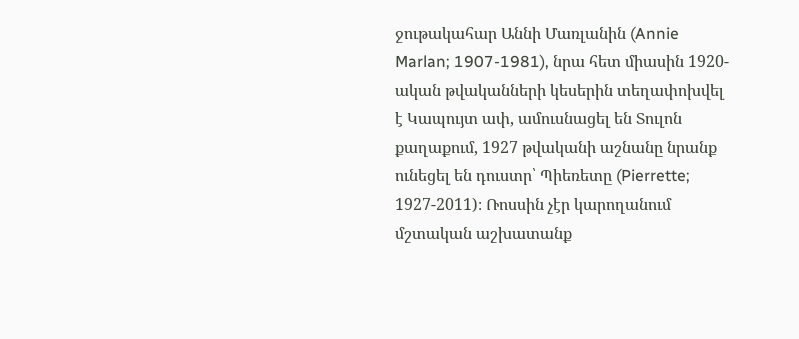ջութակահար Աննի Մառլանին (Annie Marlan; 1907-1981), նրա հետ միասին 1920-ական թվականների կեսերին տեղափոխվել է Կապույտ ափ, ամուսնացել են Տուլոն քաղաքում, 1927 թվականի աշնանը նրանք ունեցել են դուստր՝ Պիեռետը (Pierrette; 1927-2011)։ Ռոսսին չէր կարողանում մշտական աշխատանք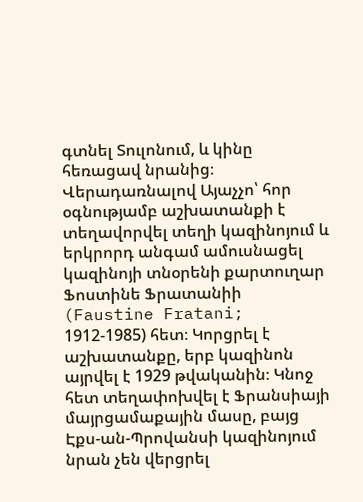գտնել Տուլոնում, և կինը հեռացավ նրանից։
Վերադառնալով Այաչչո՝ հոր օգնությամբ աշխատանքի է տեղավորվել տեղի կազինոյում և երկրորդ անգամ ամուսնացել կազինոյի տնօրենի քարտուղար Ֆոստինե Ֆրատանիի (Faustine Fratani; 1912-1985) հետ։ Կորցրել է աշխատանքը, երբ կազինոն այրվել է 1929 թվականին։ Կնոջ հետ տեղափոխվել է Ֆրանսիայի մայրցամաքային մասը, բայց Էքս-ան-Պրովանսի կազինոյում նրան չեն վերցրել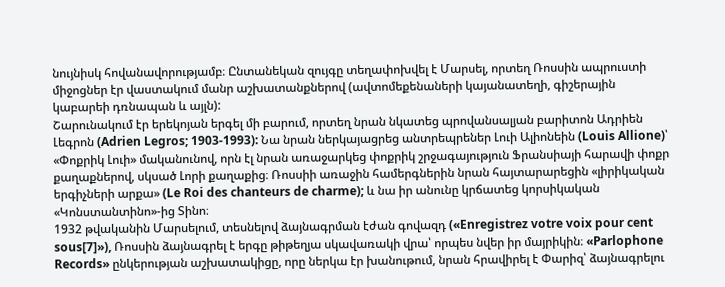նույնիսկ հովանավորությամբ։ Ընտանեկան զույգը տեղափոխվել է Մարսել, որտեղ Ռոսսին ապրուստի միջոցներ էր վաստակում մանր աշխատանքներով (ավտոմեքենաների կայանատեղի, գիշերային կաբարեի դռնապան և այլն):
Շարունակում էր երեկոյան երգել մի բարում, որտեղ նրան նկատեց պրովանսալյան բարիտոն Ադրիեն Լեգրոն (Adrien Legros; 1903-1993): Նա նրան ներկայացրեց անտրեպրեներ Լուի Ալիոնեին (Louis Allione)՝ «Փոքրիկ Լուի» մականունով, որն էլ նրան առաջարկեց փոքրիկ շրջագայություն Ֆրանսիայի հարավի փոքր քաղաքներով, սկսած Լորի քաղաքից։ Ռոսսիի առաջին համերգներին նրան հայտարարեցին «լիրիկական երգիչների արքա» (Le Roi des chanteurs de charme); և նա իր անունը կրճատեց կորսիկական «Կոնստանտինո»-ից Տինո։
1932 թվականին Մարսելում, տեսնելով ձայնագրման էժան գովազդ («Enregistrez votre voix pour cent sous[7]»), Ռոսսին ձայնագրել է երգը թիթեղյա սկավառակի վրա՝ որպես նվեր իր մայրիկին։ «Parlophone Records» ընկերության աշխատակիցը, որը ներկա էր խանութում, նրան հրավիրել է Փարիզ՝ ձայնագրելու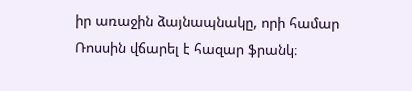իր առաջին ձայնապնակը, որի համար Ռոսսին վճարել է հազար ֆրանկ։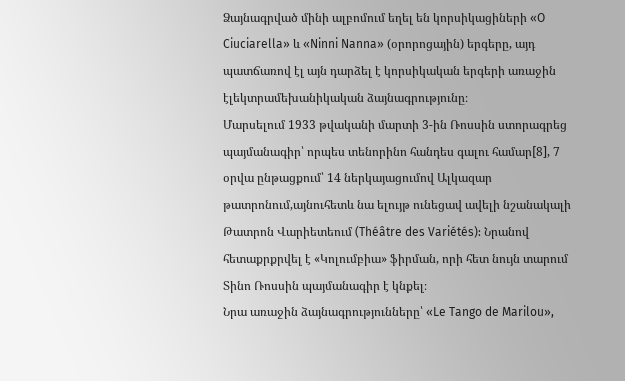Ձայնագրված մինի ալբոմում եղել են կորսիկացիների «O Ciuciarella» և «Ninni Nanna» (օրորոցային) երգերը, այդ պատճառով էլ այն դարձել է կորսիկական երգերի առաջին էլեկտրամեխանիկական ձայնագրությունը։
Մարսելում 1933 թվականի մարտի 3-ին Ռոսսին ստորագրեց պայմանագիր՝ որպես տենորինո հանդես գալու համար[8], 7 օրվա ընթացքում՝ 14 ներկայացումով Ալկազար թատրոնում,այնուհետև նա ելույթ ունեցավ ավելի նշանակալի Թատրոն Վարիետեում (Théâtre des Variétés): Նրանով հետաքրքրվել է «Կոլումբիա» ֆիրման, որի հետ նույն տարում Տինո Ռոսսին պայմանագիր է կնքել։
Նրա առաջին ձայնագրությունները՝ «Le Tango de Marilou»,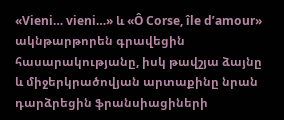«Vieni… vieni…» և «Ô Corse, île d’amour» ակնթարթորեն գրավեցին հասարակությանը, իսկ թավշյա ձայնը և միջերկրածովյան արտաքինը նրան դարձրեցին ֆրանսիացիների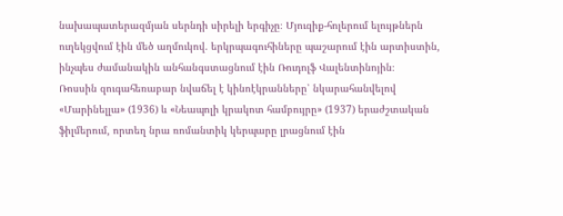նախապատերազմյան սերնդի սիրելի երգիչը։ Մյուզիք-հոլերում ելույթներն ուղեկցվում էին մեծ աղմուկով. երկրպագուհիները պաշարում էին արտիստին, ինչպես ժամանակին անհանգստացնում էին Ռուդոլֆ Վալենտինոյին։
Ռոսսին զուգահեռաբար նվաճել է կինոէկրանները՝ նկարահանվելով «Մարինելլա» (1936) և «Նեապոլի կրակոտ համբույրը» (1937) երաժշտական ֆիլմերում, որտեղ նրա ռոմանտիկ կերպարը լրացնում էին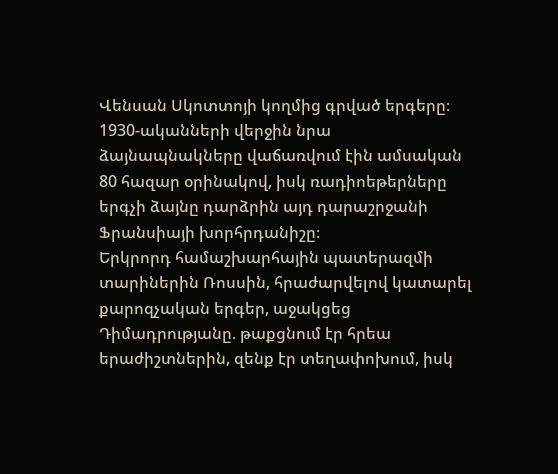Վենսան Սկոտտոյի կողմից գրված երգերը։ 1930-ականների վերջին նրա ձայնապնակները վաճառվում էին ամսական 80 հազար օրինակով, իսկ ռադիոեթերները երգչի ձայնը դարձրին այդ դարաշրջանի Ֆրանսիայի խորհրդանիշը։
Երկրորդ համաշխարհային պատերազմի տարիներին Ռոսսին, հրաժարվելով կատարել քարոզչական երգեր, աջակցեց Դիմադրությանը. թաքցնում էր հրեա երաժիշտներին, զենք էր տեղափոխում, իսկ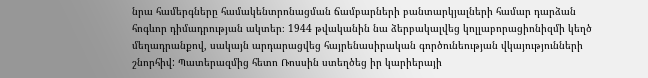նրա համերգները համակենտրոնացման ճամբարների բանտարկյալների համար դարձան հոգևոր դիմադրության ակտեր։ 1944 թվականին նա ձերբակալվեց կոլլաբորացիոնիզմի կեղծ մեղադրանքով, սակայն արդարացվեց հայրենասիրական գործունեության վկայությունների շնորհիվ: Պատերազմից հետո Ռոսսին ստեղծեց իր կարիերայի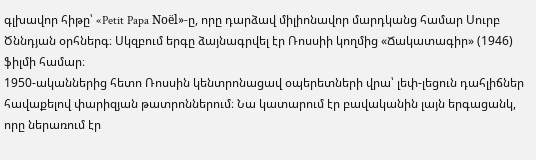գլխավոր հիթը՝ «Petit Papa Noël»-ը, որը դարձավ միլիոնավոր մարդկանց համար Սուրբ Ծննդյան օրհներգ։ Սկզբում երգը ձայնագրվել էր Ռոսսիի կողմից «Ճակատագիր» (1946) ֆիլմի համար։
1950-ականներից հետո Ռոսսին կենտրոնացավ օպերետների վրա՝ լեփ-լեցուն դահլիճներ հավաքելով փարիզյան թատրոններում։ Նա կատարում էր բավականին լայն երգացանկ, որը ներառում էր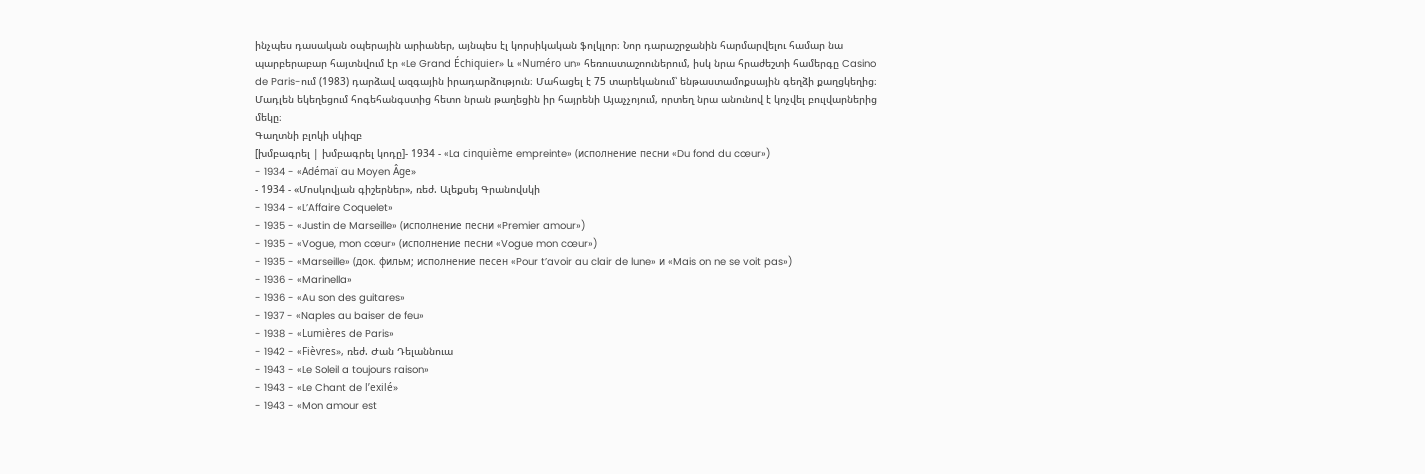ինչպես դասական օպերային արիաներ, այնպես էլ կորսիկական ֆոլկլոր։ Նոր դարաշրջանին հարմարվելու համար նա պարբերաբար հայտնվում էր «Le Grand Échiquier» և «Numéro un» հեռուստաշոուներում, իսկ նրա հրաժեշտի համերգը Casino de Paris-ում (1983) դարձավ ազգային իրադարձություն։ Մահացել է 75 տարեկանում՝ ենթաստամոքսային գեղձի քաղցկեղից։ Մադլեն եկեղեցում հոգեհանգստից հետո նրան թաղեցին իր հայրենի Այաչչոյում, որտեղ նրա անունով է կոչվել բուլվարներից մեկը։
Գաղտնի բլոկի սկիզբ
[խմբագրել | խմբագրել կոդը]- 1934 - «La cinquième empreinte» (исполнение песни «Du fond du cœur»)
- 1934 - «Adémaï au Moyen Âge»
- 1934 - «Մոսկովյան գիշերներ», ռեժ. Ալեքսեյ Գրանովսկի
- 1934 - «L’Affaire Coquelet»
- 1935 - «Justin de Marseille» (исполнение песни «Premier amour»)
- 1935 - «Vogue, mon cœur» (исполнение песни «Vogue mon cœur»)
- 1935 - «Marseille» (док. фильм; исполнение песен «Pour t’avoir au clair de lune» и «Mais on ne se voit pas»)
- 1936 - «Marinella»
- 1936 - «Au son des guitares»
- 1937 - «Naples au baiser de feu»
- 1938 - «Lumières de Paris»
- 1942 - «Fièvres», ռեժ. Ժան Դելաննուա
- 1943 - «Le Soleil a toujours raison»
- 1943 - «Le Chant de l’exilé»
- 1943 - «Mon amour est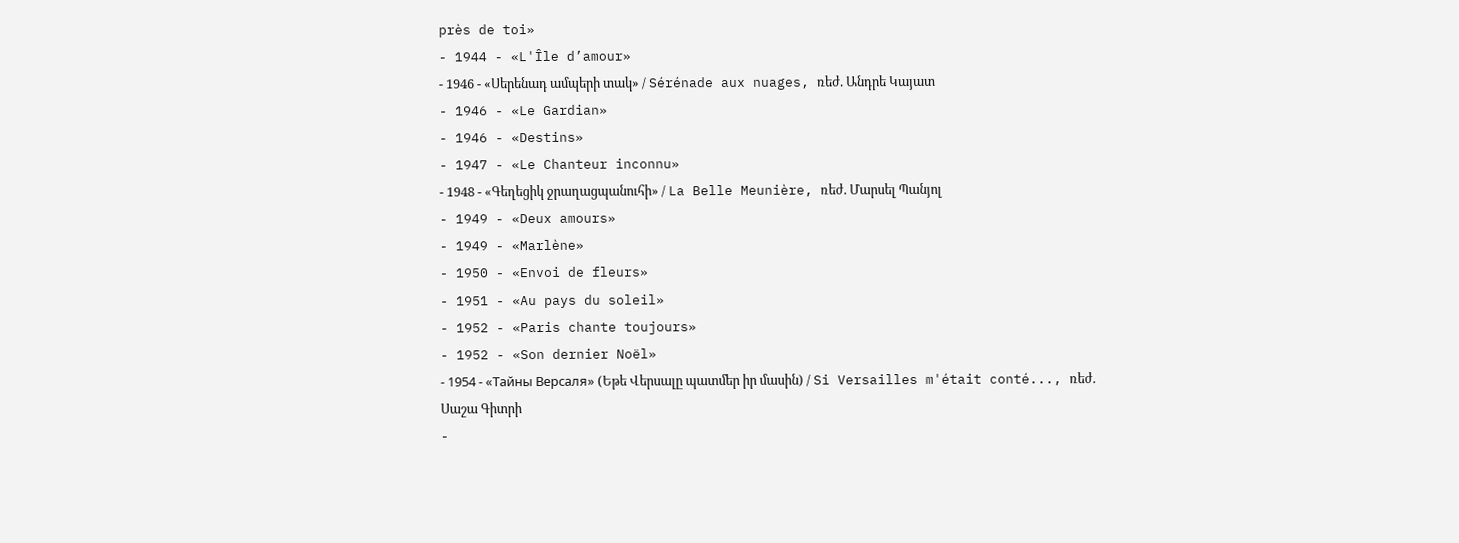près de toi»
- 1944 - «L'Île d’amour»
- 1946 - «Սերենադ ամպերի տակ» / Sérénade aux nuages, ռեժ. Անդրե Կայատ
- 1946 - «Le Gardian»
- 1946 - «Destins»
- 1947 - «Le Chanteur inconnu»
- 1948 - «Գեղեցիկ ջրաղացպանուհի» / La Belle Meunière, ռեժ. Մարսել Պանյոլ
- 1949 - «Deux amours»
- 1949 - «Marlène»
- 1950 - «Envoi de fleurs»
- 1951 - «Au pays du soleil»
- 1952 - «Paris chante toujours»
- 1952 - «Son dernier Noël»
- 1954 - «Тайны Версаля» (Եթե Վերսալը պատմեր իր մասին) / Si Versailles m'était conté..., ռեժ. Սաշա Գիտրի
-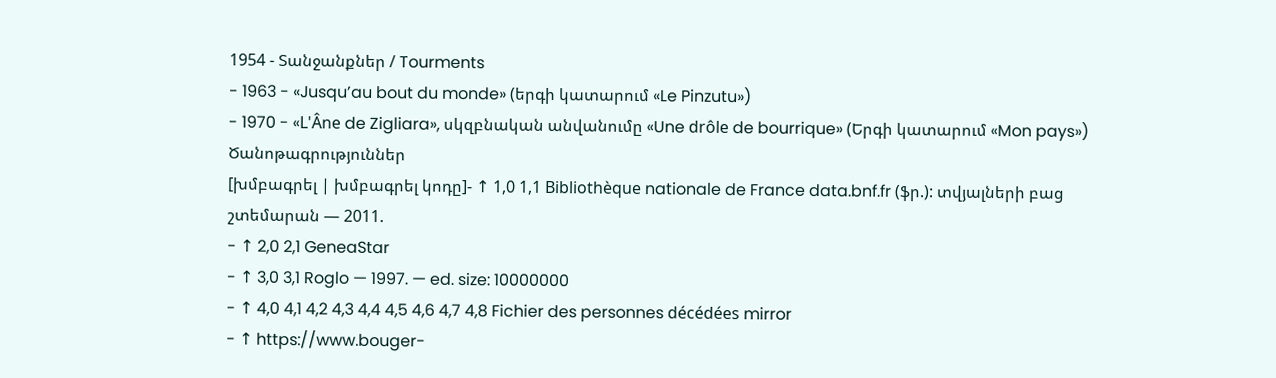1954 - Տանջանքներ / Tourments
- 1963 - «Jusqu’au bout du monde» (երգի կատարում «Le Pinzutu»)
- 1970 - «L'Âne de Zigliara», սկզբնական անվանումը «Une drôle de bourrique» (Երգի կատարում «Mon pays»)
Ծանոթագրություններ
[խմբագրել | խմբագրել կոդը]- ↑ 1,0 1,1 Bibliothèque nationale de France data.bnf.fr (ֆր.): տվյալների բաց շտեմարան — 2011.
- ↑ 2,0 2,1 GeneaStar
- ↑ 3,0 3,1 Roglo — 1997. — ed. size: 10000000
- ↑ 4,0 4,1 4,2 4,3 4,4 4,5 4,6 4,7 4,8 Fichier des personnes décédées mirror
- ↑ https://www.bouger-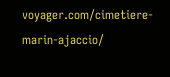voyager.com/cimetiere-marin-ajaccio/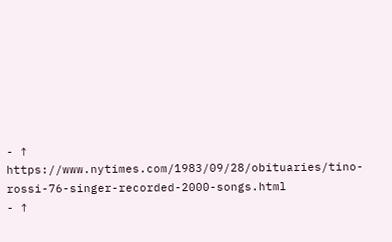- ↑ https://www.nytimes.com/1983/09/28/obituaries/tino-rossi-76-singer-recorded-2000-songs.html
- ↑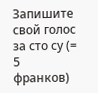Запишите свой голос за сто су (= 5 франков)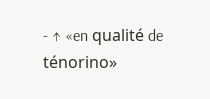- ↑ «en qualité de ténorino»